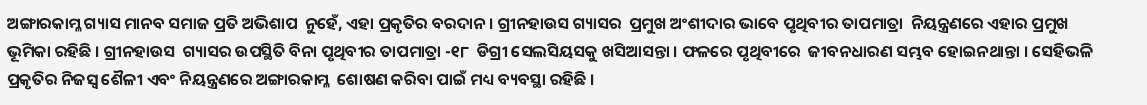ଅଙ୍ଗାରକାମ୍ଳ ଗ୍ୟାସ ମାନବ ସମାଜ ପ୍ରତି ଅଭିଶାପ  ନୁହେଁ, ଏହା ପ୍ରକୃତିର ବରଦାନ । ଗ୍ରୀନହାଉସ ଗ୍ୟାସର  ପ୍ରମୁଖ ଅଂଶୀଦାର ଭାବେ ପୃଥିବୀର ତାପମାତ୍ରା  ନିୟନ୍ତ୍ରଣରେ ଏହାର ପ୍ରମୁଖ ଭୂମିକା ରହିଛି । ଗ୍ରୀନହାଉସ  ଗ୍ୟାସର ଉପସ୍ଥିତି ବିନା ପୃଥିବୀର ତାପମାତ୍ରା -୧୮  ଡିଗ୍ରୀ ସେଲସିୟସକୁ ଖସିଆସନ୍ତା । ଫଳରେ ପୃଥିବୀରେ  ଜୀବନଧାରଣ ସମ୍ଭବ ହୋଇନଥାନ୍ତା । ସେହିଭଳି  ପ୍ରକୃତିର ନିଜସ୍ୱ ଶୈଳୀ ଏବଂ ନିୟନ୍ତ୍ରଣରେ ଅଙ୍ଗାରକାମ୍ଳ  ଶୋଷଣ କରିବା ପାଇଁ ମଧ୍ୟ ବ୍ୟବସ୍ଥା ରହିଛି ।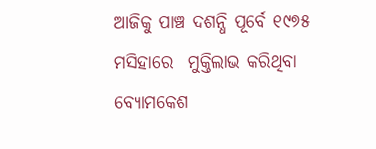ଆଜିକୁ ପାଞ୍ଚ ଦଶନ୍ଧି ପୂର୍ବେ ୧୯୭୫ ମସିହାରେ  ମୁକ୍ତିଲାଭ କରିଥିବା ବ୍ୟୋମକେଶ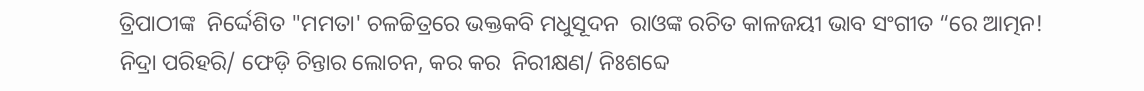ତ୍ରିପାଠୀଙ୍କ  ନିର୍ଦ୍ଦେଶିତ "ମମତା' ଚଳଚ୍ଚିତ୍ରରେ ଭକ୍ତକବି ମଧୁସୂଦନ  ରାଓଙ୍କ ରଚିତ କାଳଜୟୀ ଭାବ ସଂଗୀତ “ରେ ଆତ୍ମନ!  ନିଦ୍ରା ପରିହରି/ ଫେଡ଼ି ଚିନ୍ତାର ଲୋଚନ, କର କର  ନିରୀକ୍ଷଣ/ ନିଃଶବ୍ଦେ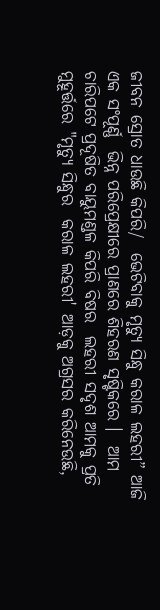ଜୀବନ ସ୍ରୋତ ଧାଉଛି କିପରି/  ଭେଟିବାକୁ ମୃତ୍ୟୁ ସିନ୍ଧୁ କରାଳ ଲହରୀ” ଆଜି ଏକ ସଂପୂର୍ଣ୍ଣ  ଭିନ୍ନ ପରିପ୍ରେକ୍ଷୀରେ ପ୍ରାଣରେ ଶିହରଣ ସୃଷ୍ଟିକରେ ।  ଆମ ଚାରିପଟେ ପ୍ରଦୂଷିତ ବାୟୁମଣ୍ଡଳ କିପରି ବିଷର  ଲହରୀ ସଦୃଶ ଆମକୁ ପ୍ରତି ମୁହୂର୍ତ୍ତରେ "ମୃତ୍ୟୁ ସିନ୍ଧୁର  କରାଳ ଲହରୀ' ଆଡ଼କୁ ଅଗ୍ରସର କରିନେଉଛି,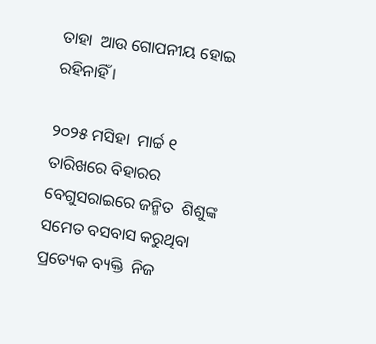ତାହା  ଆଉ ଗୋପନୀୟ ହୋଇ ରହିନାହିଁ ।

୨୦୨୫ ମସିହା  ମାର୍ଚ୍ଚ ୧ ତାରିଖରେ ବିହାରର ବେଗୁସରାଇରେ ଜନ୍ମିତ  ଶିଶୁଙ୍କ ସମେତ ବସବାସ କରୁଥିବା ପ୍ରତ୍ୟେକ ବ୍ୟକ୍ତି  ନିଜ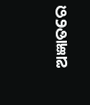ଅଜ୍ଞାତରେ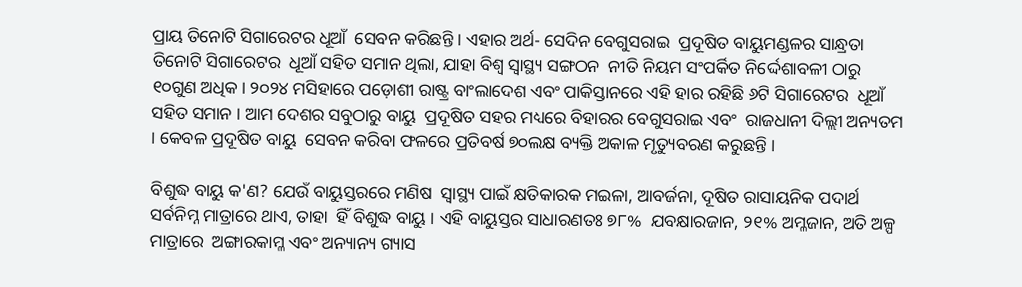ପ୍ରାୟ ତିନୋଟି ସିଗାରେଟର ଧୂଆଁ  ସେବନ କରିଛନ୍ତି । ଏହାର ଅର୍ଥ- ସେଦିନ ବେଗୁସରାଇ  ପ୍ରଦୂଷିତ ବାୟୁମଣ୍ଡଳର ସାନ୍ଧ୍ରତା ତିନୋଟି ସିଗାରେଟର  ଧୂଆଁ ସହିତ ସମାନ ଥିଲା, ଯାହା ବିଶ୍ୱ ସ୍ୱାସ୍ଥ୍ୟ ସଙ୍ଗଠନ  ନୀତି ନିୟମ ସଂପର୍କିତ ନିର୍ଦ୍ଦେଶାବଳୀ ଠାରୁ ୧୦ଗୁଣ ଅଧିକ। ୨୦୨୪ ମସିହାରେ ପଡ଼ୋଶୀ ରାଷ୍ଟ୍ର ବାଂଲାଦେଶ ଏବଂ ପାକିସ୍ତାନରେ ଏହି ହାର ରହିଛି ୬ଟି ସିଗାରେଟର  ଧୂଆଁ ସହିତ ସମାନ । ଆମ ଦେଶର ସବୁଠାରୁ ବାୟୁ  ପ୍ରଦୂଷିତ ସହର ମଧ୍ୟରେ ବିହାରର ବେଗୁସରାଇ ଏବଂ  ରାଜଧାନୀ ଦିଲ୍ଲୀ ଅନ୍ୟତମ । କେବଳ ପ୍ରଦୂଷିତ ବାୟୁ  ସେବନ କରିବା ଫଳରେ ପ୍ରତିବର୍ଷ ୭୦ଲକ୍ଷ ବ୍ୟକ୍ତି ଅକାଳ ମୃତ୍ୟୁବରଣ କରୁଛନ୍ତି ।

ବିଶୁଦ୍ଧ ବାୟୁ କ'ଣ? ଯେଉଁ ବାୟୁସ୍ତରରେ ମଣିଷ  ସ୍ୱାସ୍ଥ୍ୟ ପାଇଁ କ୍ଷତିକାରକ ମଇଳା, ଆବର୍ଜନା, ଦୂଷିତ ରାସାୟନିକ ପଦାର୍ଥ ସର୍ବନିମ୍ନ ମାତ୍ରାରେ ଥାଏ, ତାହା  ହିଁ ବିଶୁଦ୍ଧ ବାୟୁ । ଏହି ବାୟୁସ୍ତର ସାଧାରଣତଃ ୭୮%  ଯବକ୍ଷାରଜାନ, ୨୧% ଅମ୍ଳଜାନ, ଅତି ଅଳ୍ପ ମାତ୍ରାରେ  ଅଙ୍ଗାରକାମ୍ଳ ଏବଂ ଅନ୍ୟାନ୍ୟ ଗ୍ୟାସ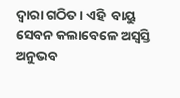ଦ୍ୱାରା ଗଠିତ । ଏହି  ବାୟୁ ସେବନ କଲାବେଳେ ଅସ୍ୱସ୍ତି ଅନୁଭବ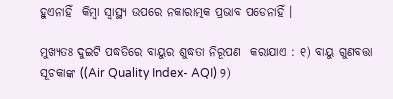ହୁଏନାହିଁ  କିମ୍ବା ସ୍ୱାସ୍ଥ୍ୟ ଉପରେ ନକାରାତ୍ମକ ପ୍ରଭାବ ପଡେନାହିଁ ।

ମୁଖ୍ୟତଃ ଦୁଇଟି ପଦ୍ଧତିରେ ବାୟୁର ଶୁଦ୍ଧତା ନିରୂପଣ  କରାଯାଏ : ୧) ବାୟୁ ଗୁଣବତ୍ତା ସୂଚକାଙ୍କ ((Air Quality Index- AQI) ୨)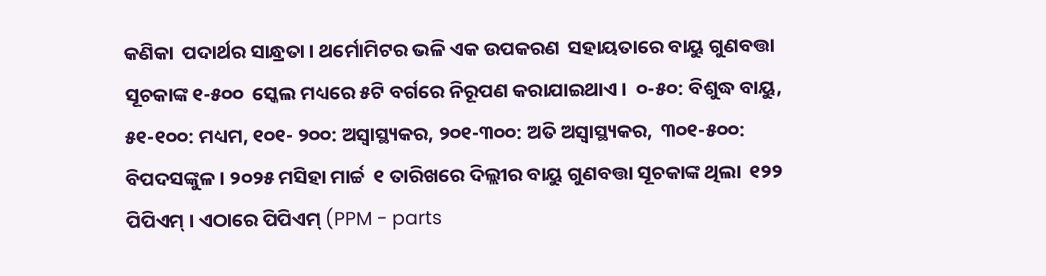କଣିକା  ପଦାର୍ଥର ସାନ୍ଧ୍ରତା । ଥର୍ମୋମିଟର ଭଳି ଏକ ଉପକରଣ  ସହାୟତାରେ ବାୟୁ ଗୁଣବତ୍ତା ସୂଚକାଙ୍କ ୧-୫୦୦  ସ୍କେଲ ମଧ୍ୟରେ ୫ଟି ବର୍ଗରେ ନିରୂପଣ କରାଯାଇଥାଏ ।  ୦-୫୦: ବିଶୁଦ୍ଧ ବାୟୁ, ୫୧-୧୦୦: ମଧ୍ୟମ, ୧୦୧- ୨୦୦: ଅସ୍ୱାସ୍ଥ୍ୟକର, ୨୦୧-୩୦୦: ଅତି ଅସ୍ୱାସ୍ଥ୍ୟକର,  ୩୦୧-୫୦୦: ବିପଦସଙ୍କୁଳ । ୨୦୨୫ ମସିହା ମାର୍ଚ୍ଚ  ୧ ତାରିଖରେ ଦିଲ୍ଲୀର ବାୟୁ ଗୁଣବତ୍ତା ସୂଚକାଙ୍କ ଥିଲା  ୧୨୨ ପିପିଏମ୍‌ । ଏଠାରେ ପିପିଏମ୍‌ (PPM - parts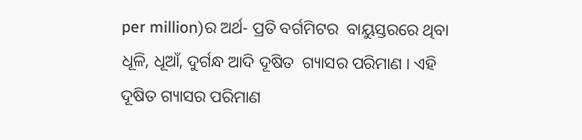per million)ର ଅର୍ଥ- ପ୍ରତି ବର୍ଗମିଟର  ବାୟୁସ୍ତରରେ ଥିବା ଧୂଳି, ଧୂଆଁ, ଦୁର୍ଗନ୍ଧ ଆଦି ଦୂଷିତ  ଗ୍ୟାସର ପରିମାଣ । ଏହି ଦୂଷିତ ଗ୍ୟାସର ପରିମାଣ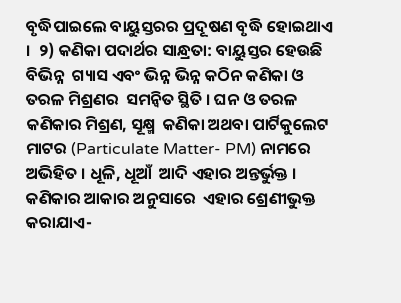ବୃଦ୍ଧିପାଇଲେ ବାୟୁସ୍ତରର ପ୍ରଦୂଷଣ ବୃଦ୍ଧି ହୋଇଥାଏ ।  ୨) କଣିକା ପଦାର୍ଥର ସାନ୍ଧ୍ରତା: ବାୟୁସ୍ତର ହେଉଛି ବିଭିନ୍ନ  ଗ୍ୟାସ ଏବଂ ଭିନ୍ନ ଭିନ୍ନ କଠିନ କଣିକା ଓ ତରଳ ମିଶ୍ରଣର  ସମନ୍ୱିତ ସ୍ଥିତି । ଘନ ଓ ତରଳ କଣିକାର ମିଶ୍ରଣ, ସୂକ୍ଷ୍ମ  କଣିକା ଅଥବା ପାର୍ଟିକୁଲେଟ ମାଟର (Particulate Matter- PM) ନାମରେ ଅଭିହିତ । ଧୂଳି, ଧୂଆଁ  ଆଦି ଏହାର ଅନ୍ତର୍ଭୁକ୍ତ । କଣିକାର ଆକାର ଅନୁସାରେ  ଏହାର ଶ୍ରେଣୀଭୁକ୍ତ କରାଯାଏ-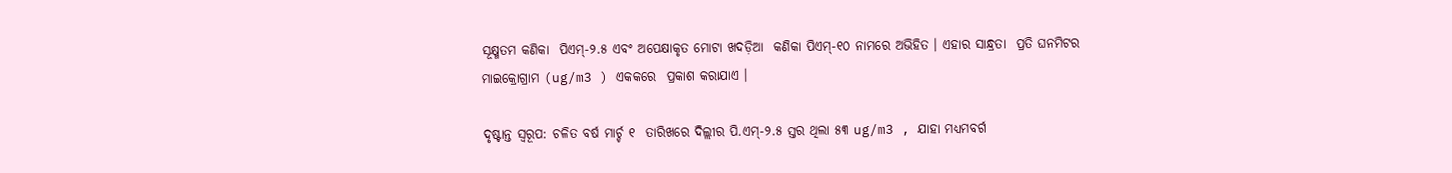ସୂକ୍ଷ୍ମତମ କଣିକା  ପିଏମ୍‌-୨.୫ ଏବଂ ଅପେକ୍ଷାକୃତ ମୋଟା ଖଦଡ଼ିଆ  କଣିକା ପିଏମ୍‌-୧୦ ନାମରେ ଅଭିହିତ । ଏହାର ସାନ୍ଧ୍ରତା  ପ୍ରତି ଘନମିଟର ମାଇକ୍ରୋଗ୍ରାମ (ug/m3 ) ଏକକରେ  ପ୍ରକାଶ କରାଯାଏ ।

ଦୃଷ୍ଟାନ୍ତ ସ୍ୱରୂପ: ଚଳିତ ବର୍ଷ ମାର୍ଚ୍ଚ ୧  ତାରିଖରେ ଦିଲ୍ଲୀର ପି.ଏମ୍‌-୨.୫ ସ୍ତର ଥିଲା ୫୩ ug/m3 , ଯାହା ମଧ୍ୟମବର୍ଗ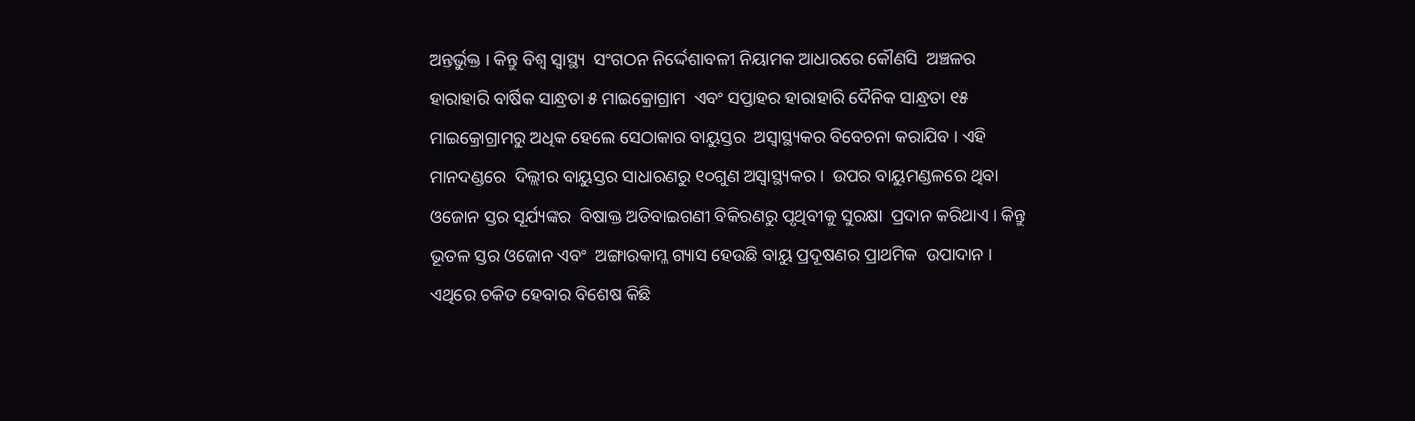ଅନ୍ତର୍ଭୁକ୍ତ । କିନ୍ତୁ ବିଶ୍ୱ ସ୍ୱାସ୍ଥ୍ୟ  ସଂଗଠନ ନିର୍ଦ୍ଦେଶାବଳୀ ନିୟାମକ ଆଧାରରେ କୌଣସି  ଅଞ୍ଚଳର ହାରାହାରି ବାର୍ଷିକ ସାନ୍ଧ୍ରତା ୫ ମାଇକ୍ରୋଗ୍ରାମ  ଏବଂ ସପ୍ତାହର ହାରାହାରି ଦୈନିକ ସାନ୍ଧ୍ରତା ୧୫  ମାଇକ୍ରୋଗ୍ରାମରୁ ଅଧିକ ହେଲେ ସେଠାକାର ବାୟୁସ୍ତର  ଅସ୍ୱାସ୍ଥ୍ୟକର ବିବେଚନା କରାଯିବ । ଏହି ମାନଦଣ୍ଡରେ  ଦିଲ୍ଲୀର ବାୟୁସ୍ତର ସାଧାରଣରୁ ୧୦ଗୁଣ ଅସ୍ୱାସ୍ଥ୍ୟକର ।  ଉପର ବାୟୁମଣ୍ଡଳରେ ଥିବା ଓଜୋନ ସ୍ତର ସୂର୍ଯ୍ୟଙ୍କର  ବିଷାକ୍ତ ଅତିବାଇଗଣୀ ବିକିରଣରୁ ପୃଥିବୀକୁ ସୁରକ୍ଷା  ପ୍ରଦାନ କରିଥାଏ । କିନ୍ତୁ ଭୂତଳ ସ୍ତର ଓଜୋନ ଏବଂ  ଅଙ୍ଗାରକାମ୍ଳ ଗ୍ୟାସ ହେଉଛି ବାୟୁ ପ୍ରଦୂଷଣର ପ୍ରାଥମିକ  ଉପାଦାନ । ଏଥିରେ ଚକିତ ହେବାର ବିଶେଷ କିଛି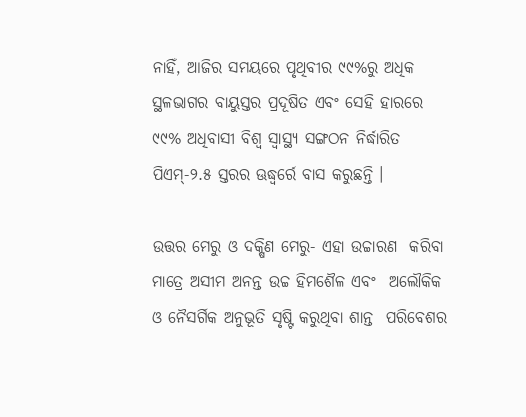ନାହିଁ, ଆଜିର ସମୟରେ ପୃଥିବୀର ୯୯%ରୁ ଅଧିକ  ସ୍ଥଳଭାଗର ବାୟୁସ୍ତର ପ୍ରଦୂଷିତ ଏବଂ ସେହି ହାରରେ  ୯୯% ଅଧିବାସୀ ବିଶ୍ୱ ସ୍ୱାସ୍ଥ୍ୟ ସଙ୍ଗଠନ ନିର୍ଦ୍ଧାରିତ  ପିଏମ୍‌-୨.୫ ସ୍ତରର ଊଦ୍ଧ୍ୱର୍ରେ ବାସ କରୁଛନ୍ତି ।

ଉତ୍ତର ମେରୁ ଓ ଦକ୍ଷିଣ ମେରୁ- ଏହା ଉଚ୍ଚାରଣ  କରିବା ମାତ୍ରେ ଅସୀମ ଅନନ୍ତ ଉଚ୍ଚ ହିମଶୈଳ ଏବଂ  ଅଲୌକିକ ଓ ନୈସର୍ଗିକ ଅନୁଭୂତି ସୃଷ୍ଟି କରୁଥିବା ଶାନ୍ତ  ପରିବେଶର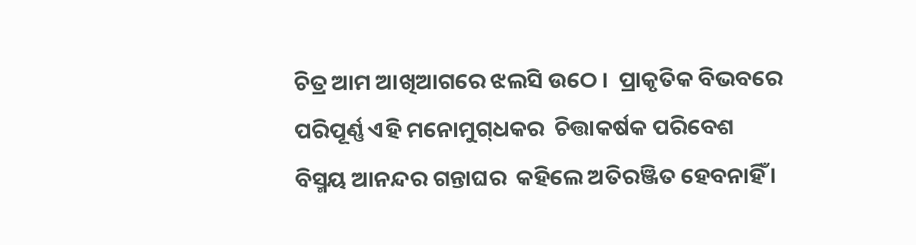ଚିତ୍ର ଆମ ଆଖିଆଗରେ ଝଲସି ଉଠେ ।  ପ୍ରାକୃତିକ ବିଭବରେ ପରିପୂର୍ଣ୍ଣ ଏହି ମନୋମୁଗ୍‌ଧକର  ଚିତ୍ତାକର୍ଷକ ପରିବେଶ ବିସ୍ମୟ ଆନନ୍ଦର ଗନ୍ତାଘର  କହିଲେ ଅତିରଞ୍ଜିତ ହେବନାହିଁ ।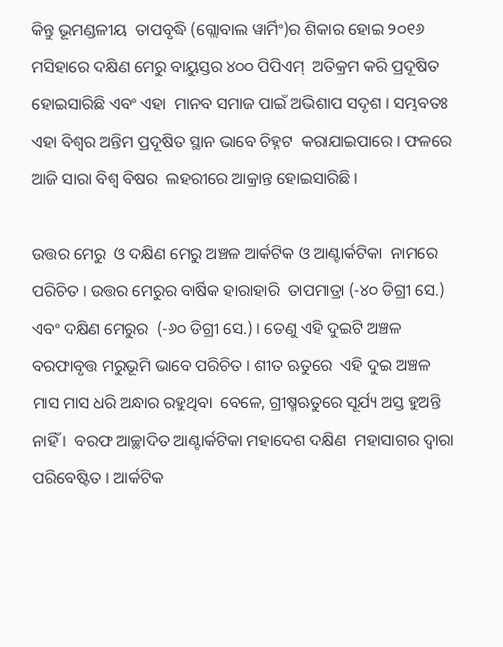କିନ୍ତୁ ଭୂମଣ୍ଡଳୀୟ  ତାପବୃଦ୍ଧି (ଗ୍ଲୋବାଲ ୱାର୍ମିଂ)ର ଶିକାର ହୋଇ ୨୦୧୬  ମସିହାରେ ଦକ୍ଷିଣ ମେରୁ ବାୟୁସ୍ତର ୪୦୦ ପିପିଏମ୍‌  ଅତିକ୍ରମ କରି ପ୍ରଦୂଷିତ ହୋଇସାରିଛି ଏବଂ ଏହା  ମାନବ ସମାଜ ପାଇଁ ଅଭିଶାପ ସଦୃଶ । ସମ୍ଭବତଃ  ଏହା ବିଶ୍ୱର ଅନ୍ତିମ ପ୍ରଦୂଷିତ ସ୍ଥାନ ଭାବେ ଚିହ୍ନଟ  କରାଯାଇପାରେ । ଫଳରେ ଆଜି ସାରା ବିଶ୍ୱ ବିଷର  ଲହରୀରେ ଆକ୍ରାନ୍ତ ହୋଇସାରିଛି ।

ଉତ୍ତର ମେରୁ  ଓ ଦକ୍ଷିଣ ମେରୁ ଅଞ୍ଚଳ ଆର୍କଟିକ ଓ ଆଣ୍ଟାର୍କଟିକା  ନାମରେ ପରିଚିତ । ଉତ୍ତର ମେରୁର ବାର୍ଷିକ ହାରାହାରି  ତାପମାତ୍ରା (-୪୦ ଡିଗ୍ରୀ ସେ.) ଏବଂ ଦକ୍ଷିଣ ମେରୁର  (-୬୦ ଡିଗ୍ରୀ ସେ.) । ତେଣୁ ଏହି ଦୁଇଟି ଅଞ୍ଚଳ  ବରଫାବୃତ୍ତ ମରୁଭୂମି ଭାବେ ପରିଚିତ । ଶୀତ ଋତୁରେ  ଏହି ଦୁଇ ଅଞ୍ଚଳ ମାସ ମାସ ଧରି ଅନ୍ଧାର ରହୁଥିବା  ବେଳେ, ଗ୍ରୀଷ୍ମଋତୁରେ ସୂର୍ଯ୍ୟ ଅସ୍ତ ହୁଅନ୍ତି ନାହିଁ ।  ବରଫ ଆଚ୍ଛାଦିତ ଆଣ୍ଟାର୍କଟିକା ମହାଦେଶ ଦକ୍ଷିଣ  ମହାସାଗର ଦ୍ୱାରା ପରିବେଷ୍ଟିତ । ଆର୍କଟିକ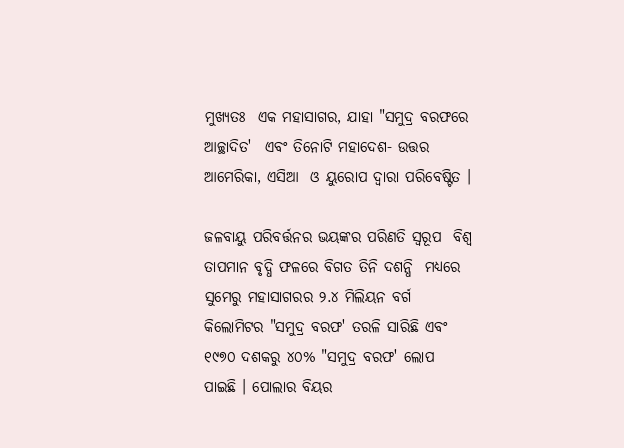ମୁଖ୍ୟତଃ  ଏକ ମହାସାଗର, ଯାହା "ସମୁଦ୍ର ବରଫରେ ଆଚ୍ଛାଦିତ'  ଏବଂ ତିନୋଟି ମହାଦେଶ- ଉତ୍ତର ଆମେରିକା, ଏସିଆ  ଓ ୟୁରୋପ ଦ୍ୱାରା ପରିବେଷ୍ଟିତ ।

ଜଳବାୟୁ ପରିବର୍ତ୍ତନର ଭୟଙ୍କର ପରିଣତି ସ୍ୱରୂପ  ବିଶ୍ୱ ତାପମାନ ବୃଦ୍ଧି ଫଳରେ ବିଗତ ତିନି ଦଶନ୍ଧି  ମଧ୍ୟରେ ସୁମେରୁ ମହାସାଗରର ୨.୪ ମିଲିୟନ ବର୍ଗ  କିଲୋମିଟର "ସମୁଦ୍ର ବରଫ' ତରଳି ସାରିଛି ଏବଂ  ୧୯୭୦ ଦଶକରୁ ୪୦% "ସମୁଦ୍ର ବରଫ' ଲୋପ  ପାଇଛି । ପୋଲାର ବିୟର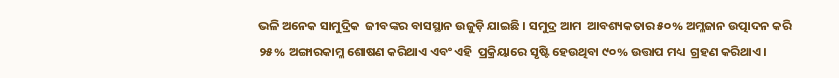ଭଳି ଅନେକ ସାମୁଦ୍ରିକ  ଜୀବଙ୍କର ବାସସ୍ଥାନ ଉଜୁଡ଼ି ଯାଇଛି । ସମୁଦ୍ର ଆମ  ଆବଶ୍ୟକତାର ୫୦% ଅମ୍ଳଜାନ ଉତ୍ପାଦନ କରି ୨୫% ଅଙ୍ଗାରକାମ୍ଳ ଶୋଷଣ କରିଥାଏ ଏବଂ ଏହି  ପ୍ରକ୍ରିୟାରେ ସୃଷ୍ଟି ହେଉଥିବା ୯୦% ଉତ୍ତାପ ମଧ୍ୟ  ଗ୍ରହଣ କରିଥାଏ ।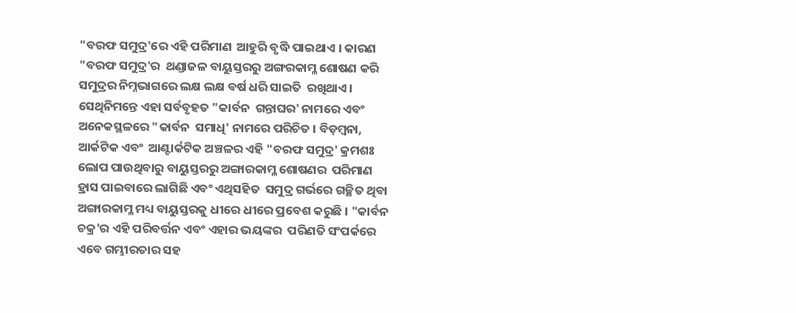"ବରଫ ସମୁଦ୍ର'ରେ ଏହି ପରିମାଣ  ଆହୁରି ବୃଦ୍ଧି ପାଇଥାଏ । କାରଣ "ବରଫ ସମୁଦ୍ର'ର  ଥଣ୍ଡାଜଳ ବାୟୁସ୍ତରରୁ ଅଙ୍ଗରକାମ୍ଳ ଶୋଷଣ କରି  ସମୁଦ୍ରର ନିମ୍ନଭାଗରେ ଲକ୍ଷ ଲକ୍ଷ ବର୍ଷ ଧରି ସାଇତି  ରଖିଥାଏ । ସେଥିନିମନ୍ତେ ଏହା ସର୍ବବୃହତ "କାର୍ବନ  ଗନ୍ତାଘର' ନାମରେ ଏବଂ ଅନେକସ୍ଥଳରେ "କାର୍ବନ  ସମାଧି' ନାମରେ ପରିଚିତ । ବିଡ଼ମ୍ବନା, ଆର୍କଟିକ ଏବଂ  ଆଣ୍ଟାର୍କଟିକ ଅଞ୍ଚଳର ଏହି "ବରଫ ସମୁଦ୍ର' କ୍ରମଶଃ  ଲୋପ ପାଉଥିବାରୁ ବାୟୁସ୍ତରରୁ ଅଙ୍ଗାରକାମ୍ଳ ଶୋଷଣର  ପରିମାଣ ହ୍ରାସ ପାଇବାରେ ଲାଗିଛି ଏବଂ ଏଥିସହିତ  ସମୁଦ୍ର ଗର୍ଭରେ ଗଚ୍ଛିତ ଥିବା ଅଙ୍ଗାରକାମ୍ଳ ମଧ୍ୟ ବାୟୁସ୍ତରକୁ ଧୀରେ ଧୀରେ ପ୍ରବେଶ କରୁଛି । "କାର୍ବନ  ଚକ୍ର'ର ଏହି ପରିବର୍ତ୍ତନ ଏବଂ ଏହାର ଭୟଙ୍କର  ପରିଣତି ସଂପର୍କରେ ଏବେ ଗମ୍ଭୀରତାର ସହ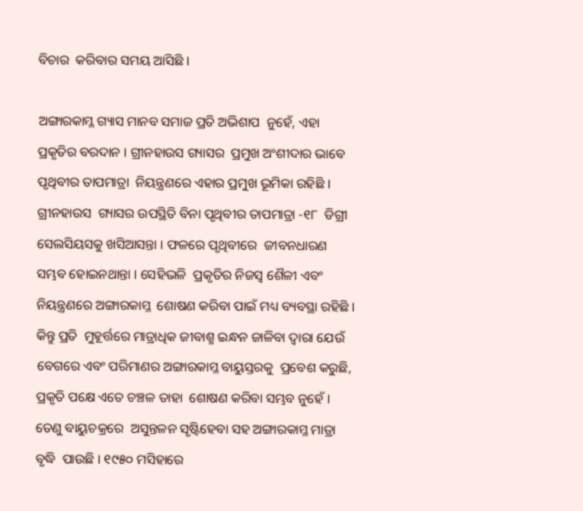ବିଚାର  କରିବାର ସମୟ ଆସିଛି ।

ଅଙ୍ଗାରକାମ୍ଳ ଗ୍ୟାସ ମାନବ ସମାଜ ପ୍ରତି ଅଭିଶାପ  ନୁହେଁ, ଏହା ପ୍ରକୃତିର ବରଦାନ । ଗ୍ରୀନହାଉସ ଗ୍ୟାସର  ପ୍ରମୁଖ ଅଂଶୀଦାର ଭାବେ ପୃଥିବୀର ତାପମାତ୍ରା  ନିୟନ୍ତ୍ରଣରେ ଏହାର ପ୍ରମୁଖ ଭୂମିକା ରହିଛି । ଗ୍ରୀନହାଉସ  ଗ୍ୟାସର ଉପସ୍ଥିତି ବିନା ପୃଥିବୀର ତାପମାତ୍ରା -୧୮  ଡିଗ୍ରୀ ସେଲସିୟସକୁ ଖସିଆସନ୍ତା । ଫଳରେ ପୃଥିବୀରେ  ଜୀବନଧାରଣ ସମ୍ଭବ ହୋଇନଥାନ୍ତା । ସେହିଭଳି  ପ୍ରକୃତିର ନିଜସ୍ୱ ଶୈଳୀ ଏବଂ ନିୟନ୍ତ୍ରଣରେ ଅଙ୍ଗାରକାମ୍ଳ  ଶୋଷଣ କରିବା ପାଇଁ ମଧ୍ୟ ବ୍ୟବସ୍ଥା ରହିଛି । କିନ୍ତୁ ପ୍ରତି  ମୁହୂର୍ତ୍ତରେ ମାତ୍ରାଧିକ ଜୀବାଶ୍ମ ଇନ୍ଧନ ଜାଳିବା ଦ୍ୱାରା ଯେଉଁ ବେଗରେ ଏବଂ ପରିମାଣର ଅଙ୍ଗାରକାମ୍ଳ ବାୟୁସ୍ତରକୁ  ପ୍ରବେଶ କରୁଛି, ପ୍ରକୃତି ପକ୍ଷେ ଏତେ ଚଞ୍ଚଳ ତାହା  ଶୋଷଣ କରିବା ସମ୍ଭବ ନୁହେଁ । ତେଣୁ ବାୟୁଚକ୍ରରେ  ଅସୁନ୍ତଳନ ସୃଷ୍ଟିହେବା ସହ ଅଙ୍ଗାରକାମ୍ଳ ମାତ୍ରା ବୃଦ୍ଧି  ପାଉଛି । ୧୯୫୦ ମସିହାରେ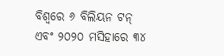ବିଶ୍ୱରେ ୬ ବିଲିୟନ ଟନ୍‌  ଏବଂ ୨୦୨୦ ମସିହାରେ ୩୪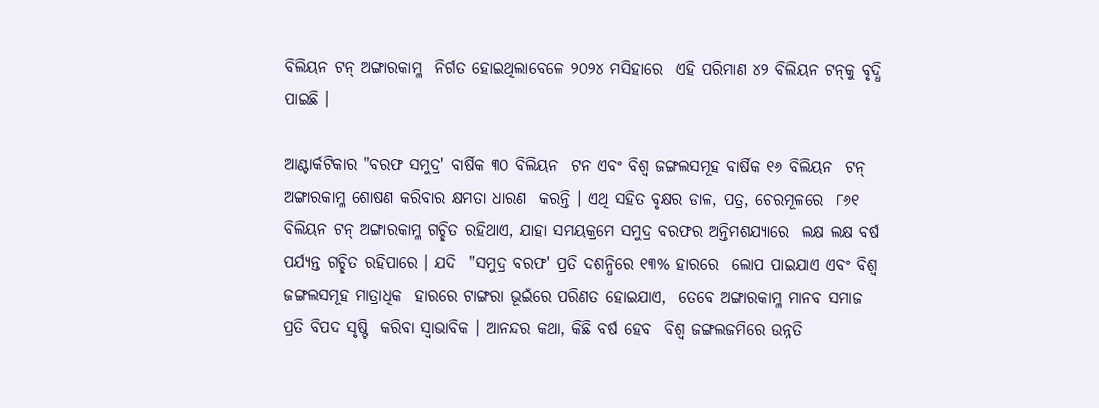ବିଲିୟନ ଟନ୍‌ ଅଙ୍ଗାରକାମ୍ଳ  ନିର୍ଗତ ହୋଇଥିଲାବେଳେ ୨୦୨୪ ମସିହାରେ  ଏହି ପରିମାଣ ୪୨ ବିଲିୟନ ଟନ୍‌କୁ ବୃଦ୍ଧି ପାଇଛି ।

ଆଣ୍ଟାର୍କଟିକାର "ବରଫ ସମୁଦ୍ର' ବାର୍ଷିକ ୩୦ ବିଲିୟନ  ଟନ ଏବଂ ବିଶ୍ୱ ଜଙ୍ଗଲସମୂହ ବାର୍ଷିକ ୧୬ ବିଲିୟନ  ଟନ୍‌ ଅଙ୍ଗାରକାମ୍ଳ ଶୋଷଣ କରିବାର କ୍ଷମତା ଧାରଣ  କରନ୍ତି । ଏଥି ସହିତ ବୃକ୍ଷର ଡାଳ, ପତ୍ର, ଚେରମୂଳରେ  ୮୬୧ ବିଲିୟନ ଟନ୍‌ ଅଙ୍ଗାରକାମ୍ଳ ଗଚ୍ଛିତ ରହିଥାଏ, ଯାହା ସମୟକ୍ରମେ ସମୁଦ୍ର ବରଫର ଅନ୍ତିମଶଯ୍ୟାରେ  ଲକ୍ଷ ଲକ୍ଷ ବର୍ଷ ପର୍ଯ୍ୟନ୍ତ ଗଚ୍ଛିତ ରହିପାରେ । ଯଦି  "ସମୁଦ୍ର ବରଫ' ପ୍ରତି ଦଶନ୍ଧିରେ ୧୩% ହାରରେ  ଲୋପ ପାଇଯାଏ ଏବଂ ବିଶ୍ୱ ଜଙ୍ଗଲସମୂହ ମାତ୍ରାଧିକ  ହାରରେ ଟାଙ୍ଗରା ଭୂଇଁରେ ପରିଣତ ହୋଇଯାଏ,  ତେବେ ଅଙ୍ଗାରକାମ୍ଳ ମାନବ ସମାଜ ପ୍ରତି ବିପଦ ସୃଷ୍ଟି  କରିବା ସ୍ୱାଭାବିକ । ଆନନ୍ଦର କଥା, କିଛି ବର୍ଷ ହେବ  ବିଶ୍ୱ ଜଙ୍ଗଲଜମିରେ ଉନ୍ନତି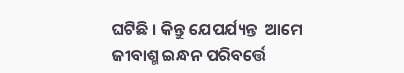ଘଟିଛି । କିନ୍ତୁ ଯେପର୍ଯ୍ୟନ୍ତ  ଆମେ ଜୀବାଶ୍ମ ଇନ୍ଧନ ପରିବର୍ତ୍ତେ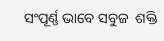ସଂପୂର୍ଣ୍ଣ ଭାବେ ସବୁଜ  ଶକ୍ତି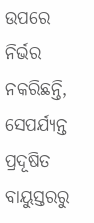ଉପରେ ନିର୍ଭର ନକରିଛନ୍ତି, ସେପର୍ଯ୍ୟନ୍ତ ପ୍ରଦୂଷିତ ବାୟୁସ୍ତରରୁ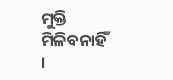ମୁକ୍ତି ମିଳିବନାହିଁ ।